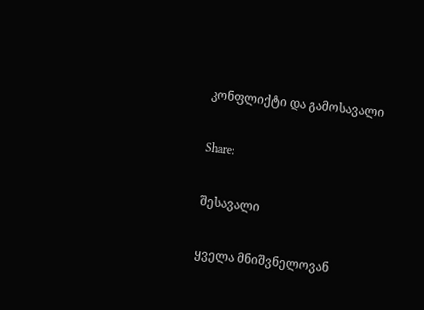კონფლიქტი და გამოსავალი

Share:

შესავალი

ყველა მნიშვნელოვან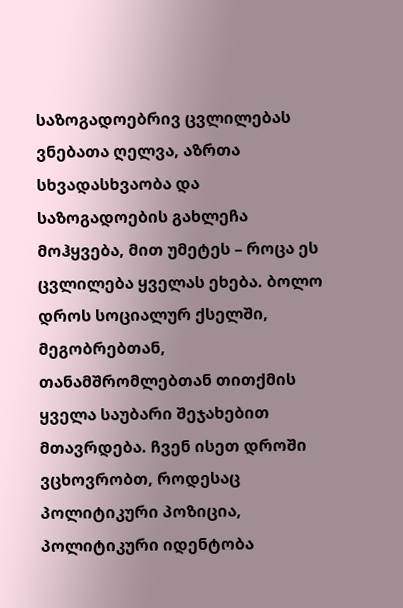საზოგადოებრივ ცვლილებას ვნებათა ღელვა, აზრთა სხვადასხვაობა და საზოგადოების გახლეჩა მოჰყვება, მით უმეტეს – როცა ეს ცვლილება ყველას ეხება. ბოლო დროს სოციალურ ქსელში, მეგობრებთან, თანამშრომლებთან თითქმის ყველა საუბარი შეჯახებით მთავრდება. ჩვენ ისეთ დროში ვცხოვრობთ, როდესაც პოლიტიკური პოზიცია, პოლიტიკური იდენტობა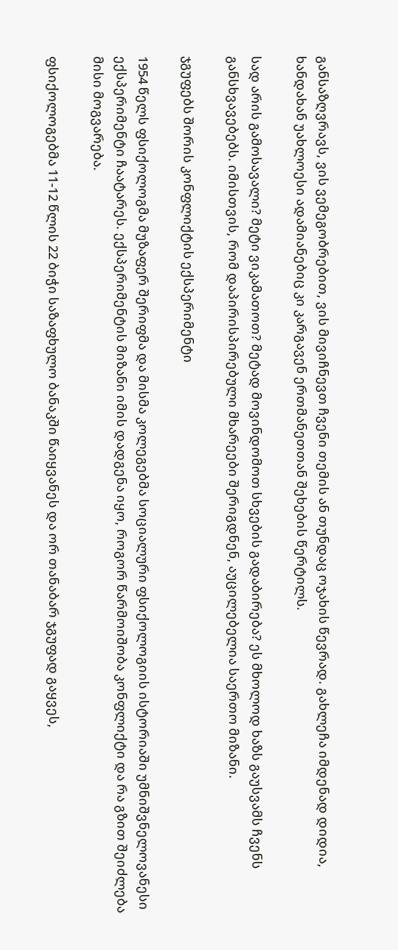განსაზღვრავს, ვის ვემეგობრებით, ვის მივიჩნევთ ჩვენი თემის ან თუნდაც ოჯახის წევრად. გახლეჩა იმდენად დიდია, ხანდახან უახლოესი ადამიანებიც კი კარგავენ ერთმანეთთან შეხების წერტილს.

სად არის გამოსავალი? მეტი ვიკამათოთ? მეტად მოვინდომოთ სხვების გადაბირება? ეს მხოლოდ ხაზს გაუსვამს ჩვენს განსხვავებებს. იმისთვის, რომ დაპირისპირებული მხარეები შერიგდნენ, აუცილებელია საერთო მიზანი.

ჯგუფებს შორის კონფლიქტის ექსპერიმენტი

1954 წელს ფსიქოლოგმა მუზაფერ შერიფმა და მისმა კოლეგებმა სოციალური ფსიქოლოგიის ისტორიაში უმნიშვნელოვანესი ექსპერიმენტი ჩაატარეს. ექსპერიმენტის მიზანი იმის დადგენა იყო, როგორ წარმოიშობა კონფლიქტი და რა გზით შეიძლება მისი მოგვარება.

ფსიქოლოგებმა 11-12 წლის 22 ბიჭი საზაფხულო ბანაკში წაიყვანეს და ორ თანაბარ ჯგუფად გაყვეს,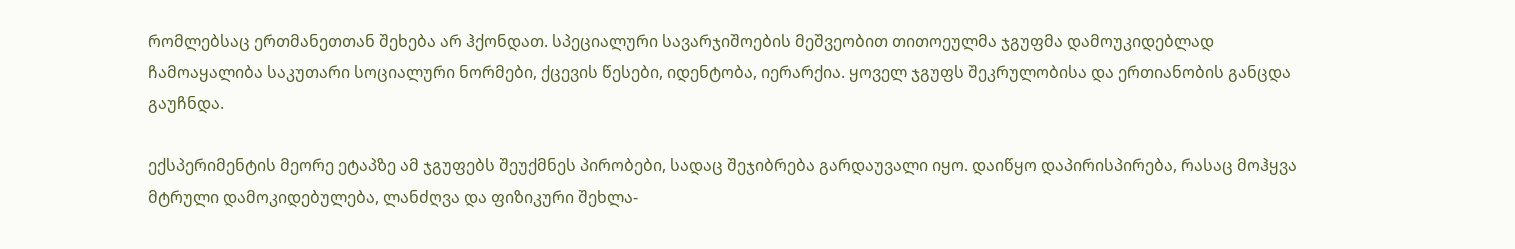რომლებსაც ერთმანეთთან შეხება არ ჰქონდათ. სპეციალური სავარჯიშოების მეშვეობით თითოეულმა ჯგუფმა დამოუკიდებლად ჩამოაყალიბა საკუთარი სოციალური ნორმები, ქცევის წესები, იდენტობა, იერარქია. ყოველ ჯგუფს შეკრულობისა და ერთიანობის განცდა გაუჩნდა.

ექსპერიმენტის მეორე ეტაპზე ამ ჯგუფებს შეუქმნეს პირობები, სადაც შეჯიბრება გარდაუვალი იყო. დაიწყო დაპირისპირება, რასაც მოჰყვა მტრული დამოკიდებულება, ლანძღვა და ფიზიკური შეხლა-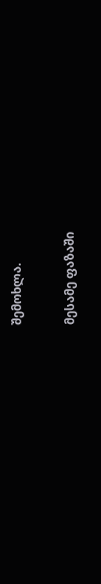შემოხლა.

მესამე ფაზაში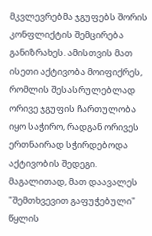მკვლევრებმა ჯგუფებს შორის კონფლიქტის შემცირება განიზრახეს. ამისთვის მათ ისეთი აქტივობა მოიფიქრეს, რომლის შესასრულებლად ორივე ჯგუფის ჩართულობა იყო საჭირო, რადგან ორივეს ერთნაირად სჭირდებოდა აქტივობის შედეგი. მაგალითად, მათ დაავალეს "შემთხვევით გაფუჭებული" წყლის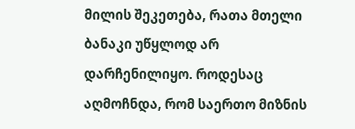მილის შეკეთება, რათა მთელი ბანაკი უწყლოდ არ დარჩენილიყო. როდესაც აღმოჩნდა, რომ საერთო მიზნის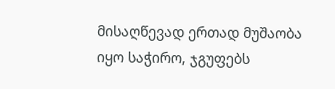მისაღწევად ერთად მუშაობა იყო საჭირო, ჯგუფებს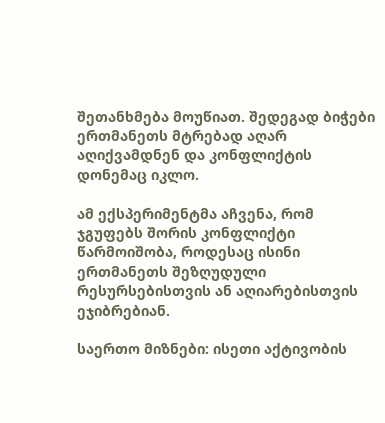შეთანხმება მოუწიათ. შედეგად ბიჭები ერთმანეთს მტრებად აღარ აღიქვამდნენ და კონფლიქტის დონემაც იკლო.

ამ ექსპერიმენტმა აჩვენა, რომ ჯგუფებს შორის კონფლიქტი წარმოიშობა, როდესაც ისინი ერთმანეთს შეზღუდული რესურსებისთვის ან აღიარებისთვის ეჯიბრებიან.

საერთო მიზნები: ისეთი აქტივობის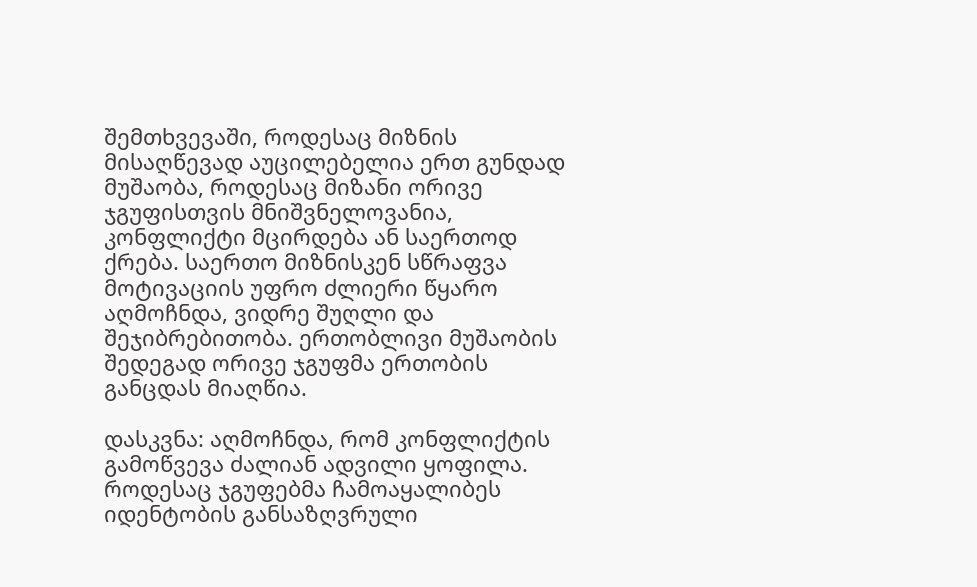შემთხვევაში, როდესაც მიზნის მისაღწევად აუცილებელია ერთ გუნდად მუშაობა, როდესაც მიზანი ორივე ჯგუფისთვის მნიშვნელოვანია, კონფლიქტი მცირდება ან საერთოდ ქრება. საერთო მიზნისკენ სწრაფვა მოტივაციის უფრო ძლიერი წყარო აღმოჩნდა, ვიდრე შუღლი და შეჯიბრებითობა. ერთობლივი მუშაობის შედეგად ორივე ჯგუფმა ერთობის განცდას მიაღწია.

დასკვნა: აღმოჩნდა, რომ კონფლიქტის გამოწვევა ძალიან ადვილი ყოფილა. როდესაც ჯგუფებმა ჩამოაყალიბეს იდენტობის განსაზღვრული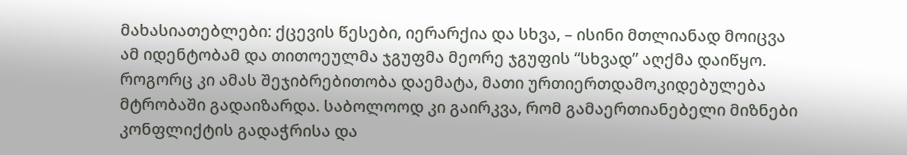მახასიათებლები: ქცევის წესები, იერარქია და სხვა, – ისინი მთლიანად მოიცვა ამ იდენტობამ და თითოეულმა ჯგუფმა მეორე ჯგუფის “სხვად” აღქმა დაიწყო. როგორც კი ამას შეჯიბრებითობა დაემატა, მათი ურთიერთდამოკიდებულება მტრობაში გადაიზარდა. საბოლოოდ კი გაირკვა, რომ გამაერთიანებელი მიზნები კონფლიქტის გადაჭრისა და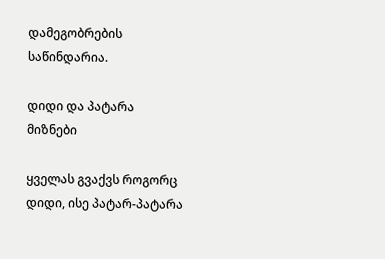დამეგობრების საწინდარია.

დიდი და პატარა მიზნები

ყველას გვაქვს როგორც დიდი, ისე პატარ-პატარა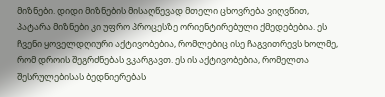მიზნები. დიდი მიზნების მისაღწევად მთელი ცხოვრება ვიღვწით, პატარა მიზნები კი უფრო პროცესზე ორიენტირებული ქმედებებია. ეს ჩვენი ყოველდღიური აქტივობებია, რომლებიც ისე ჩაგვითრევს ხოლმე, რომ დროის შეგრძნებას ვკარგავთ. ეს ის აქტივობებია, რომელთა შესრულებისას ბედნიერებას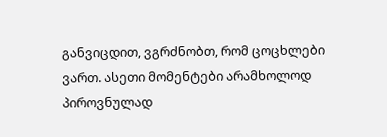განვიცდით, ვგრძნობთ, რომ ცოცხლები ვართ. ასეთი მომენტები არამხოლოდ პიროვნულად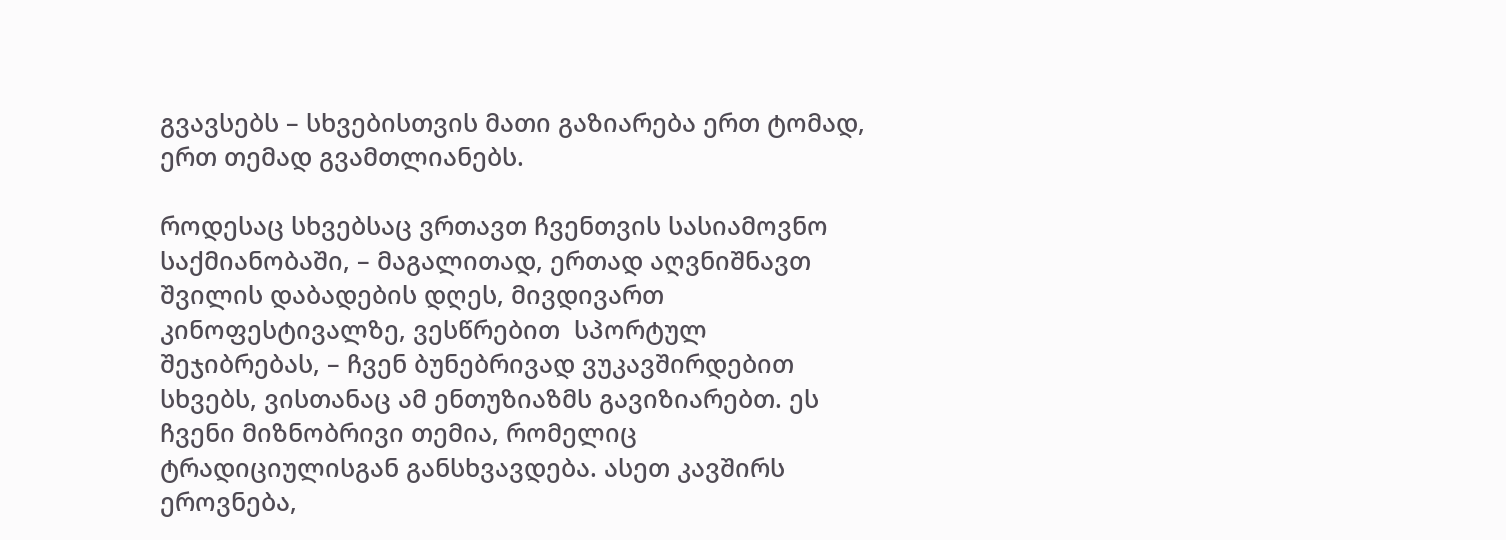გვავსებს – სხვებისთვის მათი გაზიარება ერთ ტომად, ერთ თემად გვამთლიანებს.

როდესაც სხვებსაც ვრთავთ ჩვენთვის სასიამოვნო საქმიანობაში, – მაგალითად, ერთად აღვნიშნავთ შვილის დაბადების დღეს, მივდივართ კინოფესტივალზე, ვესწრებით  სპორტულ შეჯიბრებას, – ჩვენ ბუნებრივად ვუკავშირდებით სხვებს, ვისთანაც ამ ენთუზიაზმს გავიზიარებთ. ეს ჩვენი მიზნობრივი თემია, რომელიც ტრადიციულისგან განსხვავდება. ასეთ კავშირს ეროვნება,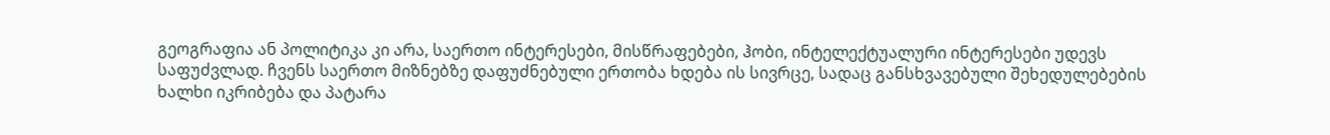გეოგრაფია ან პოლიტიკა კი არა, საერთო ინტერესები, მისწრაფებები, ჰობი, ინტელექტუალური ინტერესები უდევს საფუძვლად. ჩვენს საერთო მიზნებზე დაფუძნებული ერთობა ხდება ის სივრცე, სადაც განსხვავებული შეხედულებების ხალხი იკრიბება და პატარა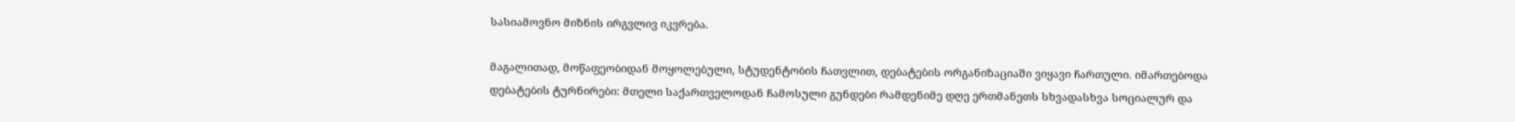სასიამოვნო მიზნის ირგვლივ იკვრება.

მაგალითად, მოწაფეობიდან მოყოლებული, სტუდენტობის ჩათვლით, დებატების ორგანიზაციაში ვიყავი ჩართული. იმართებოდა დებატების ტურნირები: მთელი საქართველოდან ჩამოსული გუნდები რამდენიმე დღე ერთმანეთს სხვადასხვა სოციალურ და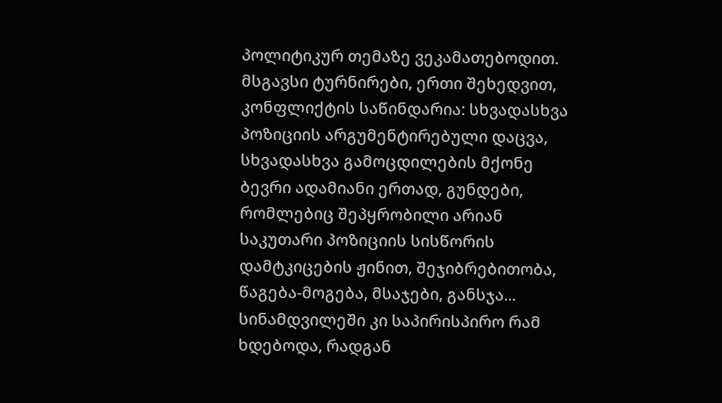პოლიტიკურ თემაზე ვეკამათებოდით. მსგავსი ტურნირები, ერთი შეხედვით, კონფლიქტის საწინდარია: სხვადასხვა პოზიციის არგუმენტირებული დაცვა,  სხვადასხვა გამოცდილების მქონე ბევრი ადამიანი ერთად, გუნდები, რომლებიც შეპყრობილი არიან საკუთარი პოზიციის სისწორის დამტკიცების ჟინით, შეჯიბრებითობა, წაგება-მოგება, მსაჯები, განსჯა... სინამდვილეში კი საპირისპირო რამ ხდებოდა, რადგან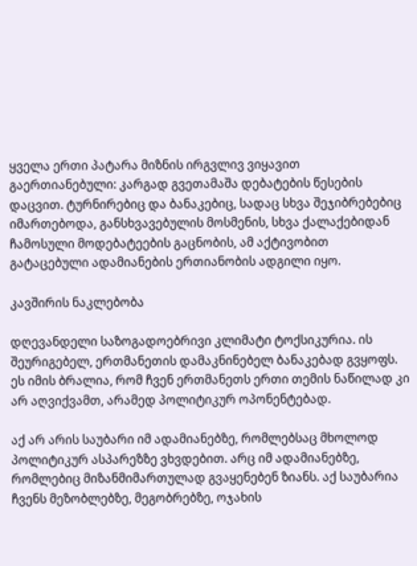ყველა ერთი პატარა მიზნის ირგვლივ ვიყავით გაერთიანებული: კარგად გვეთამაშა დებატების წესების დაცვით. ტურნირებიც და ბანაკებიც, სადაც სხვა შეჯიბრებებიც იმართებოდა, განსხვავებულის მოსმენის, სხვა ქალაქებიდან ჩამოსული მოდებატეების გაცნობის, ამ აქტივობით გატაცებული ადამიანების ერთიანობის ადგილი იყო.

კავშირის ნაკლებობა

დღევანდელი საზოგადოებრივი კლიმატი ტოქსიკურია. ის შეურიგებელ, ერთმანეთის დამაკნინებელ ბანაკებად გვყოფს. ეს იმის ბრალია, რომ ჩვენ ერთმანეთს ერთი თემის ნაწილად კი არ აღვიქვამთ, არამედ პოლიტიკურ ოპონენტებად.

აქ არ არის საუბარი იმ ადამიანებზე, რომლებსაც მხოლოდ პოლიტიკურ ასპარეზზე ვხვდებით. არც იმ ადამიანებზე, რომლებიც მიზანმიმართულად გვაყენებენ ზიანს. აქ საუბარია ჩვენს მეზობლებზე, მეგობრებზე, ოჯახის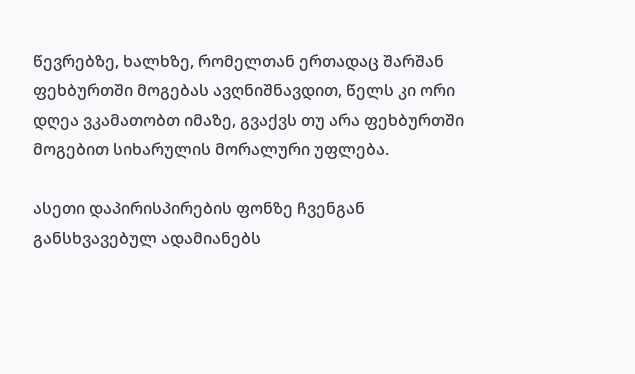წევრებზე, ხალხზე, რომელთან ერთადაც შარშან ფეხბურთში მოგებას ავღნიშნავდით, წელს კი ორი დღეა ვკამათობთ იმაზე, გვაქვს თუ არა ფეხბურთში მოგებით სიხარულის მორალური უფლება.

ასეთი დაპირისპირების ფონზე ჩვენგან განსხვავებულ ადამიანებს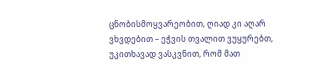ცნობისმოყვარეობით, ღიად კი აღარ ვხვდებით – ეჭვის თვალით ვუყურებთ, უკითხავად ვასკვნით, რომ მათ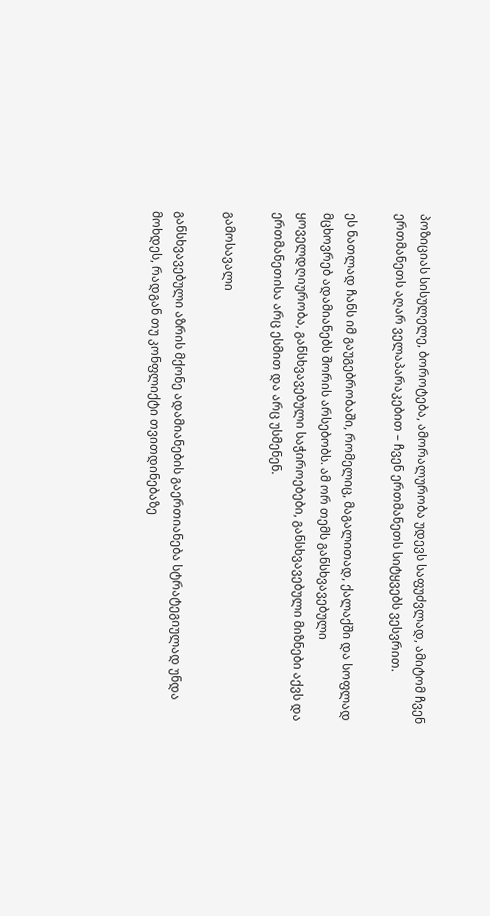პოზიციას სისულელე, ბოროტება, ამორალურობა უდევს საფუძვლად, ამიტომ ჩვენ ერთმანეთს აღარ ველაპარაკებით – ჩვენ ერთმანეთს სიტყვებს ვესვრით.

ეს ნათლად ჩანს იმ გაუგებრობაში, რომელიც, მაგალითად, ქალაქში და სოფლად მცხოვრებ ადამიანებს შორის არსებობს. ამ ორ თემს განსხვავებული ყოველდღიურობა, განსხვავებული საჭიროებები, განსხვავებული მიზნები აქვს და ერთმანეთისა არც ესმით და არც უსმენენ.

გამოსავალი

განსხვავებული აზრის მქონე ადამიანების გაერთიანება სტრატეგიულად უნდა მოხდეს, რადგან თუ კონფლიქტი თვითდინებაზე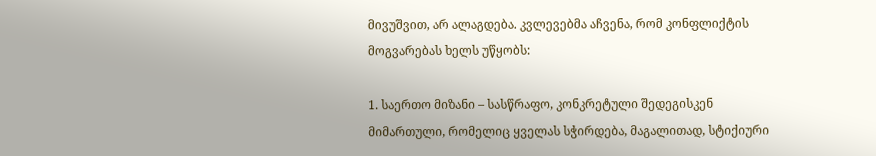მივუშვით, არ ალაგდება. კვლევებმა აჩვენა, რომ კონფლიქტის მოგვარებას ხელს უწყობს:

1. საერთო მიზანი – სასწრაფო, კონკრეტული შედეგისკენ მიმართული, რომელიც ყველას სჭირდება, მაგალითად, სტიქიური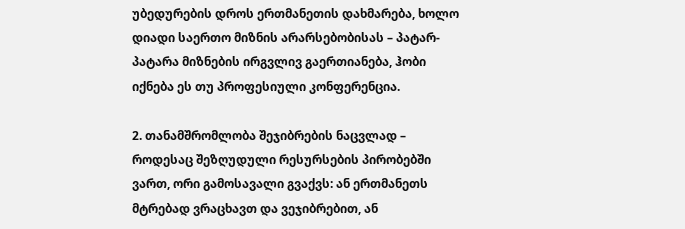უბედურების დროს ერთმანეთის დახმარება, ხოლო დიადი საერთო მიზნის არარსებობისას – პატარ-პატარა მიზნების ირგვლივ გაერთიანება, ჰობი იქნება ეს თუ პროფესიული კონფერენცია.

2. თანამშრომლობა შეჯიბრების ნაცვლად – როდესაც შეზღუდული რესურსების პირობებში ვართ, ორი გამოსავალი გვაქვს: ან ერთმანეთს მტრებად ვრაცხავთ და ვეჯიბრებით, ან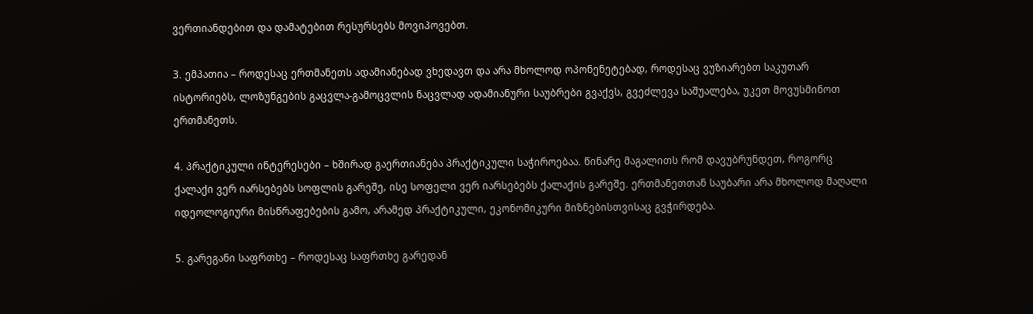ვერთიანდებით და დამატებით რესურსებს მოვიპოვებთ.

3. ემპათია – როდესაც ერთმანეთს ადამიანებად ვხედავთ და არა მხოლოდ ოპონენეტებად, როდესაც ვუზიარებთ საკუთარ ისტორიებს, ლოზუნგების გაცვლა-გამოცვლის ნაცვლად ადამიანური საუბრები გვაქვს, გვეძლევა საშუალება, უკეთ მოვუსმინოთ ერთმანეთს.

4. პრაქტიკული ინტერესები – ხშირად გაერთიანება პრაქტიკული საჭიროებაა. წინარე მაგალითს რომ დავუბრუნდეთ, როგორც ქალაქი ვერ იარსებებს სოფლის გარეშე, ისე სოფელი ვერ იარსებებს ქალაქის გარეშე. ერთმანეთთან საუბარი არა მხოლოდ მაღალი იდეოლოგიური მისწრაფებების გამო, არამედ პრაქტიკული, ეკონომიკური მიზნებისთვისაც გვჭირდება.

5. გარეგანი საფრთხე – როდესაც საფრთხე გარედან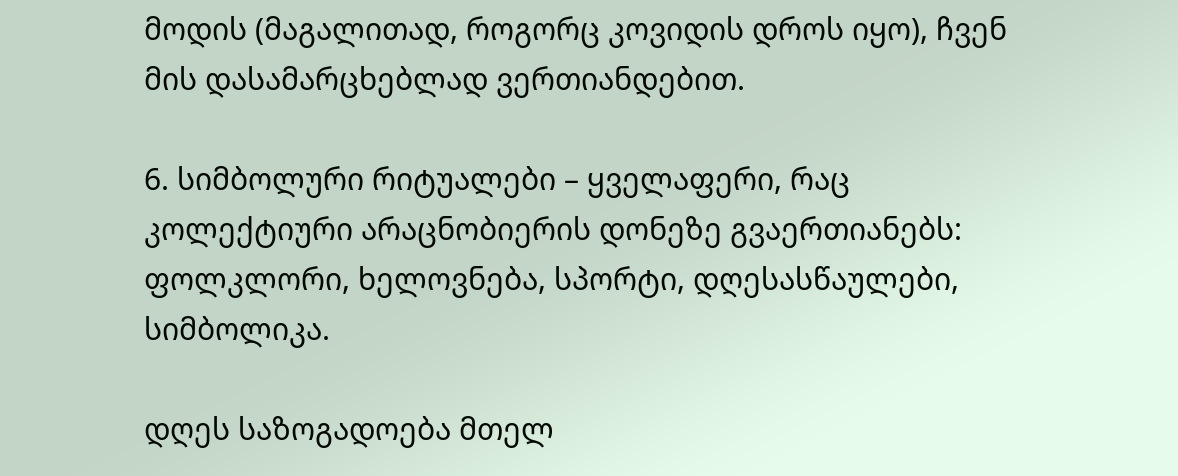მოდის (მაგალითად, როგორც კოვიდის დროს იყო), ჩვენ მის დასამარცხებლად ვერთიანდებით.

6. სიმბოლური რიტუალები – ყველაფერი, რაც კოლექტიური არაცნობიერის დონეზე გვაერთიანებს: ფოლკლორი, ხელოვნება, სპორტი, დღესასწაულები, სიმბოლიკა.

დღეს საზოგადოება მთელ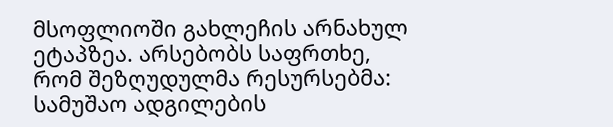მსოფლიოში გახლეჩის არნახულ ეტაპზეა. არსებობს საფრთხე, რომ შეზღუდულმა რესურსებმა: სამუშაო ადგილების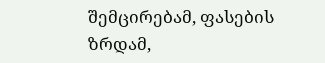შემცირებამ, ფასების ზრდამ,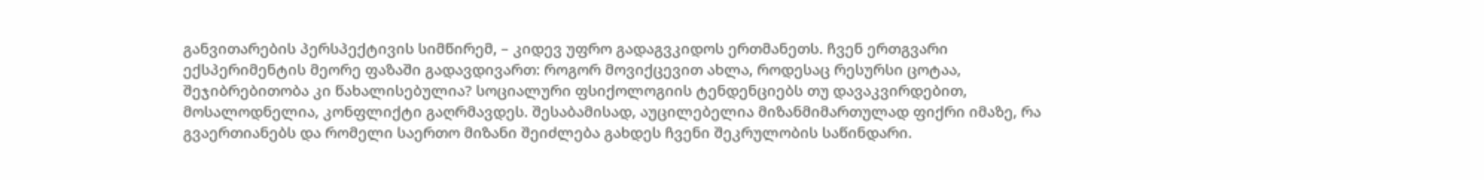განვითარების პერსპექტივის სიმწირემ, – კიდევ უფრო გადაგვკიდოს ერთმანეთს. ჩვენ ერთგვარი ექსპერიმენტის მეორე ფაზაში გადავდივართ: როგორ მოვიქცევით ახლა, როდესაც რესურსი ცოტაა, შეჯიბრებითობა კი წახალისებულია? სოციალური ფსიქოლოგიის ტენდენციებს თუ დავაკვირდებით, მოსალოდნელია, კონფლიქტი გაღრმავდეს. შესაბამისად, აუცილებელია მიზანმიმართულად ფიქრი იმაზე, რა გვაერთიანებს და რომელი საერთო მიზანი შეიძლება გახდეს ჩვენი შეკრულობის საწინდარი.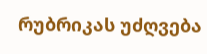რუბრიკას უძღვება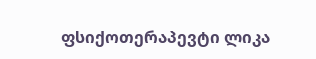ფსიქოთერაპევტი ლიკა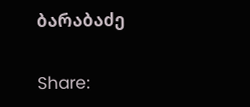ბარაბაძე

Share: